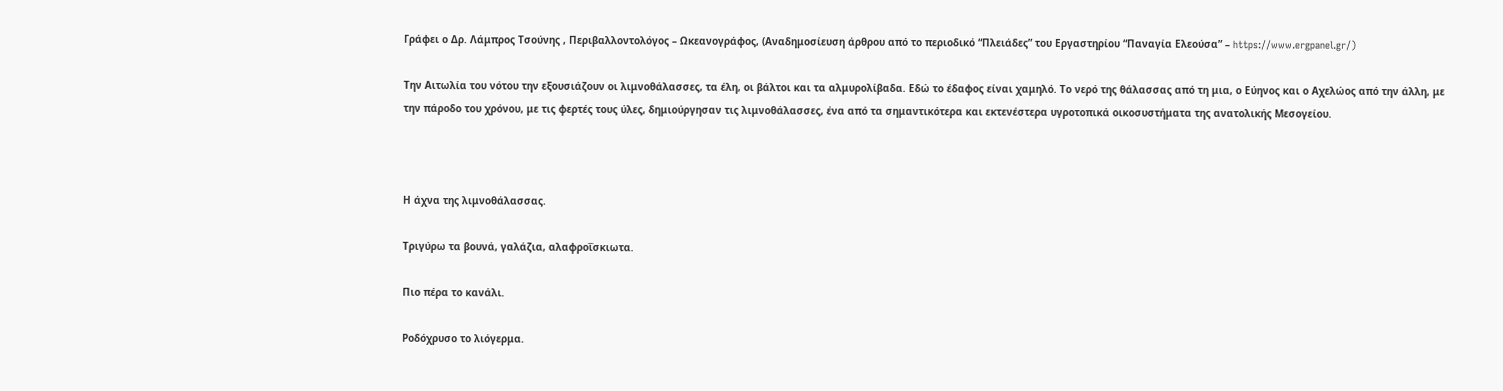Γράφει ο Δρ. Λάμπρος Τσούνης , Περιβαλλοντολόγος – Ωκεανογράφος, (Αναδημοσίευση άρθρου από το περιοδικό “Πλειάδες” του Εργαστηρίου “Παναγία Ελεούσα” – https://www.ergpanel.gr/)

Την Αιτωλία του νότου την εξουσιάζουν οι λιμνοθάλασσες, τα έλη, οι βάλτοι και τα αλμυρολίβαδα. Εδώ το έδαφος είναι χαμηλό. Το νερό της θάλασσας από τη μια, ο Εύηνος και ο Αχελώος από την άλλη, με την πάροδο του χρόνου, με τις φερτές τους ύλες, δημιούργησαν τις λιμνοθάλασσες, ένα από τα σημαντικότερα και εκτενέστερα υγροτοπικά οικοσυστήματα της ανατολικής Μεσογείου.



Η άχνα της λιμνοθάλασσας.

Τριγύρω τα βουνά, γαλάζια, αλαφροΐσκιωτα.

Πιο πέρα το κανάλι.

Ροδόχρυσο το λιόγερμα.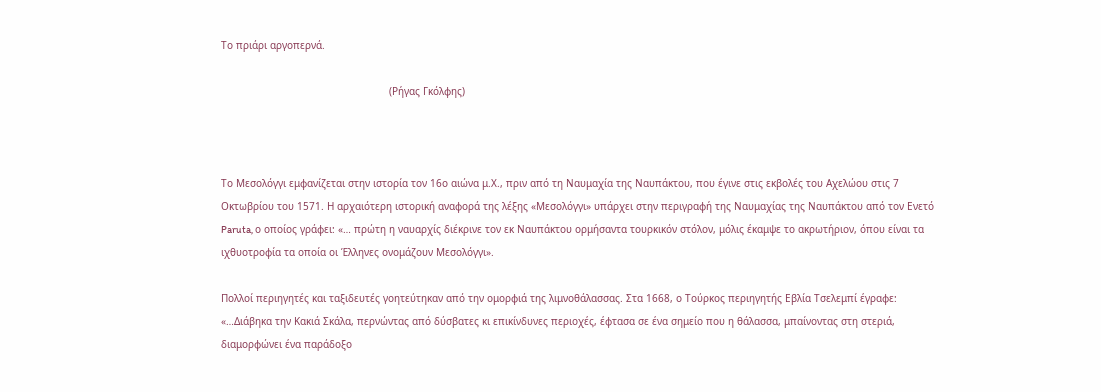Το πριάρι αργοπερνά.

                                                        (Ρήγας Γκόλφης)



Το Μεσολόγγι εμφανίζεται στην ιστορία τον 16ο αιώνα μ.Χ., πριν από τη Ναυμαχία της Ναυπάκτου, που έγινε στις εκβολές του Αχελώου στις 7 Οκτωβρίου του 1571. Η αρχαιότερη ιστορική αναφορά της λέξης «Μεσολόγγι» υπάρχει στην περιγραφή της Ναυμαχίας της Ναυπάκτου από τον Ενετό Paruta, ο οποίος γράφει: «… πρώτη η ναυαρχίς διέκρινε τον εκ Ναυπάκτου ορμήσαντα τουρκικόν στόλον, μόλις έκαμψε το ακρωτήριον, όπου είναι τα ιχθυοτροφία τα οποία οι Έλληνες ονομάζουν Μεσολόγγι».

Πολλοί περιηγητές και ταξιδευτές γοητεύτηκαν από την ομορφιά της λιμνοθάλασσας. Στα 1668, ο Τούρκος περιηγητής Εβλία Τσελεμπί έγραφε: «…Διάβηκα την Κακιά Σκάλα, περνώντας από δύσβατες κι επικίνδυνες περιοχές, έφτασα σε ένα σημείο που η θάλασσα, μπαίνοντας στη στεριά, διαμορφώνει ένα παράδοξο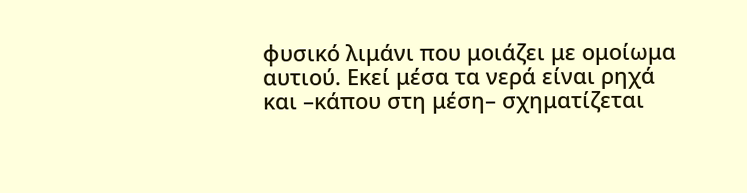φυσικό λιμάνι που μοιάζει με ομοίωμα αυτιού. Εκεί μέσα τα νερά είναι ρηχά και –κάπου στη μέση– σχηματίζεται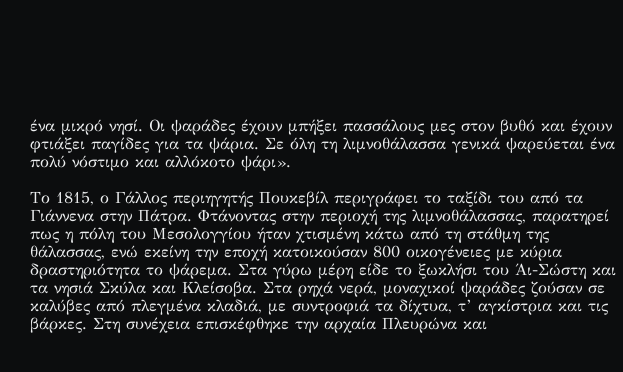ένα μικρό νησί. Οι ψαράδες έχουν μπήξει πασσάλους μες στον βυθό και έχουν φτιάξει παγίδες για τα ψάρια. Σε όλη τη λιμνοθάλασσα γενικά ψαρεύεται ένα πολύ νόστιμο και αλλόκοτο ψάρι».

Το 1815, ο Γάλλος περιηγητής Πουκεβίλ περιγράφει το ταξίδι του από τα Γιάννενα στην Πάτρα. Φτάνοντας στην περιοχή της λιμνοθάλασσας, παρατηρεί πως η πόλη του Μεσολογγίου ήταν χτισμένη κάτω από τη στάθμη της θάλασσας, ενώ εκείνη την εποχή κατοικούσαν 800 οικογένειες με κύρια δραστηριότητα το ψάρεμα. Στα γύρω μέρη είδε το ξωκλήσι του Άι-Σώστη και τα νησιά Σκύλα και Κλείσοβα. Στα ρηχά νερά, μοναχικοί ψαράδες ζούσαν σε καλύβες από πλεγμένα κλαδιά, με συντροφιά τα δίχτυα, τ’ αγκίστρια και τις βάρκες. Στη συνέχεια επισκέφθηκε την αρχαία Πλευρώνα και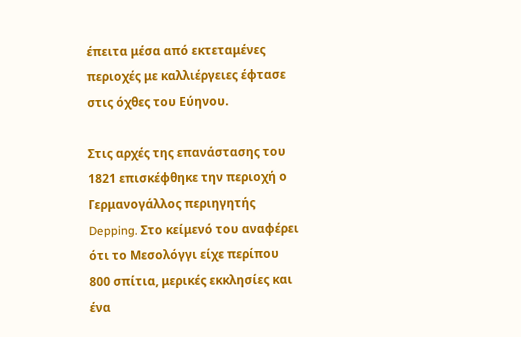έπειτα μέσα από εκτεταμένες περιοχές με καλλιέργειες έφτασε στις όχθες του Εύηνου.

Στις αρχές της επανάστασης του 1821 επισκέφθηκε την περιοχή ο Γερμανογάλλος περιηγητής Depping. Στο κείμενό του αναφέρει ότι το Μεσολόγγι είχε περίπου 800 σπίτια, μερικές εκκλησίες και ένα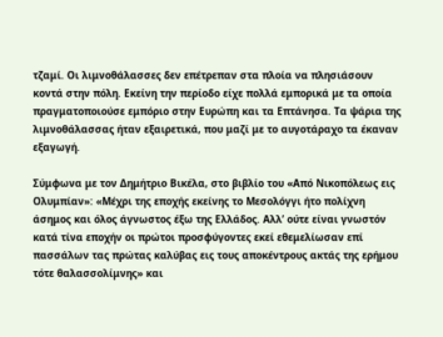τζαμί. Οι λιμνοθάλασσες δεν επέτρεπαν στα πλοία να πλησιάσουν κοντά στην πόλη. Εκείνη την περίοδο είχε πολλά εμπορικά με τα οποία πραγματοποιούσε εμπόριο στην Ευρώπη και τα Επτάνησα. Τα ψάρια της λιμνοθάλασσας ήταν εξαιρετικά, που μαζί με το αυγοτάραχο τα έκαναν εξαγωγή.

Σύμφωνα με τον Δημήτριο Βικέλα, στο βιβλίο του «Από Νικοπόλεως εις Ολυμπίαν»: «Μέχρι της εποχής εκείνης το Μεσολόγγι ήτο πολίχνη άσημος και όλος άγνωστος έξω της Ελλάδος. Αλλ’ ούτε είναι γνωστόν κατά τίνα εποχήν οι πρώτοι προσφύγοντες εκεί εθεμελίωσαν επί πασσάλων τας πρώτας καλύβας εις τους αποκέντρους ακτάς της ερήμου τότε θαλασσολίμνης» και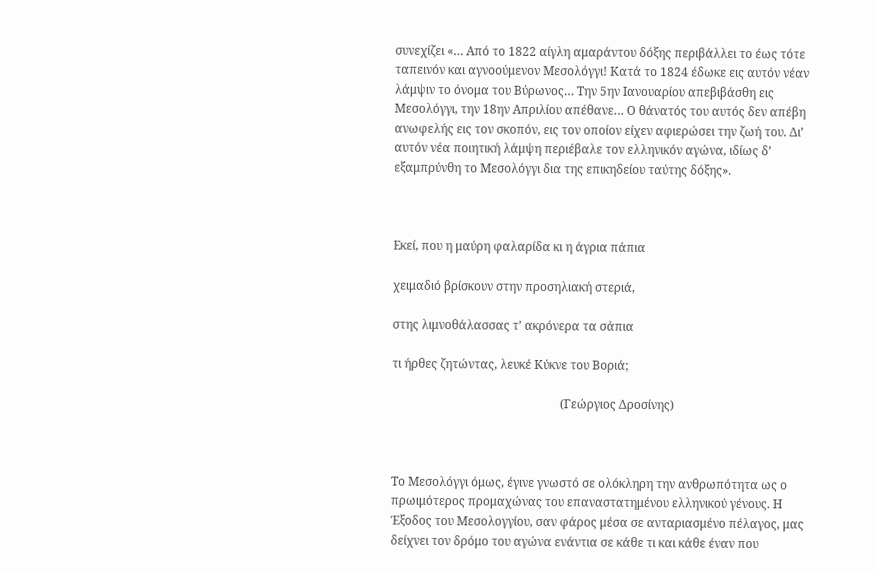συνεχίζει «… Από το 1822 αίγλη αμαράντου δόξης περιβάλλει το έως τότε ταπεινόν και αγνοούμενον Μεσολόγγι! Κατά το 1824 έδωκε εις αυτόν νέαν λάμψιν το όνομα του Βύρωνος… Την 5ην Ιανουαρίου απεβιβάσθη εις Μεσολόγγι, την 18ην Απριλίου απέθανε… Ο θάνατός του αυτός δεν απέβη ανωφελής εις τον σκοπόν, εις τον οποίον είχεν αφιερώσει την ζωή του. Δι’ αυτόν νέα ποιητική λάμψη περιέβαλε τον ελληνικόν αγώνα, ιδίως δ’ εξαμπρύνθη το Μεσολόγγι δια της επικηδείου ταύτης δόξης».



Εκεί, που η μαύρη φαλαρίδα κι η άγρια πάπια

χειμαδιό βρίσκουν στην προσηλιακή στεριά,

στης λιμνοθάλασσας τ’ ακρόνερα τα σάπια

τι ήρθες ζητώντας, λευκέ Κύκνε του Βοριά;

                                                        (Γεώργιος Δροσίνης)



Το Μεσολόγγι όμως, έγινε γνωστό σε ολόκληρη την ανθρωπότητα ως ο πρωιμότερος προμαχώνας του επαναστατημένου ελληνικού γένους. Η Έξοδος του Μεσολογγίου, σαν φάρος μέσα σε ανταριασμένο πέλαγος, μας δείχνει τον δρόμο του αγώνα ενάντια σε κάθε τι και κάθε έναν που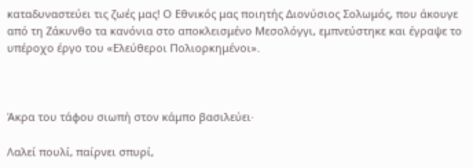καταδυναστεύει τις ζωές μας! Ο Εθνικός μας ποιητής Διονύσιος Σολωμός, που άκουγε από τη Ζάκυνθο τα κανόνια στο αποκλεισμένο Μεσολόγγι, εμπνεύστηκε και έγραψε το υπέροχο έργο του «Ελεύθεροι Πολιορκημένοι».



Άκρα του τάφου σιωπή στον κάμπο βασιλεύει·

Λαλεί πουλί, παίρνει σπυρί,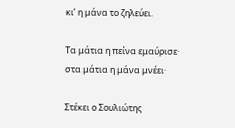κι’ η μάνα το ζηλεύει.

Τα μάτια η πείνα εμαύρισε· στα μάτια η μάνα μνέει·

Στέκει ο Σουλιώτης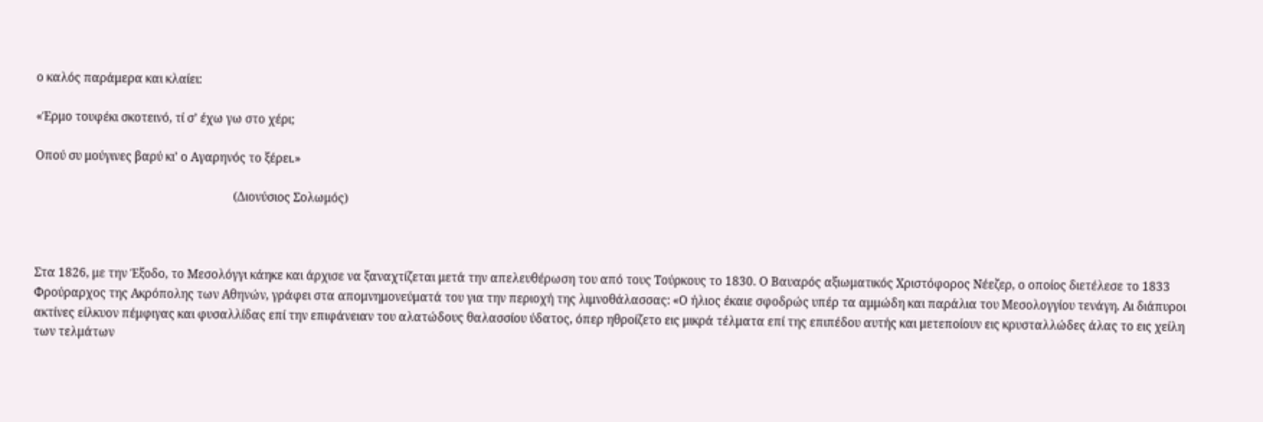ο καλός παράμερα και κλαίει:

«Έρμο τουφέκι σκοτεινό, τί σ’ έχω γω στο χέρι;

Οπού συ μούγινες βαρύ κι’ ο Αγαρηνός το ξέρει.»

                                                                  (Διονύσιος Σολωμός)



Στα 1826, με την Έξοδο, το Μεσολόγγι κάηκε και άρχισε να ξαναχτίζεται μετά την απελευθέρωση του από τους Τούρκους το 1830. Ο Βαυαρός αξιωματικός Χριστόφορος Νέεζερ, ο οποίος διετέλεσε το 1833 Φρούραρχος της Ακρόπολης των Αθηνών, γράφει στα απομνημονεύματά του για την περιοχή της λιμνοθάλασσας: «Ο ήλιος έκαιε σφοδρώς υπέρ τα αμμώδη και παράλια του Μεσολογγίου τενάγη. Αι διάπυροι ακτίνες είλκυον πέμφιγας και φυσαλλίδας επί την επιφάνειαν του αλατώδους θαλασσίου ύδατος, όπερ ηθροίζετο εις μικρά τέλματα επί της επιπέδου αυτής και μετεποίουν εις κρυσταλλώδες άλας το εις χείλη των τελμάτων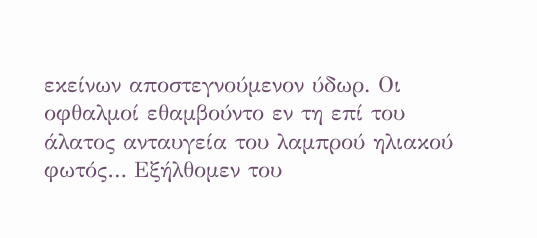εκείνων αποστεγνούμενον ύδωρ. Οι οφθαλμοί εθαμβούντο εν τη επί του άλατος ανταυγεία του λαμπρού ηλιακού φωτός… Εξήλθομεν του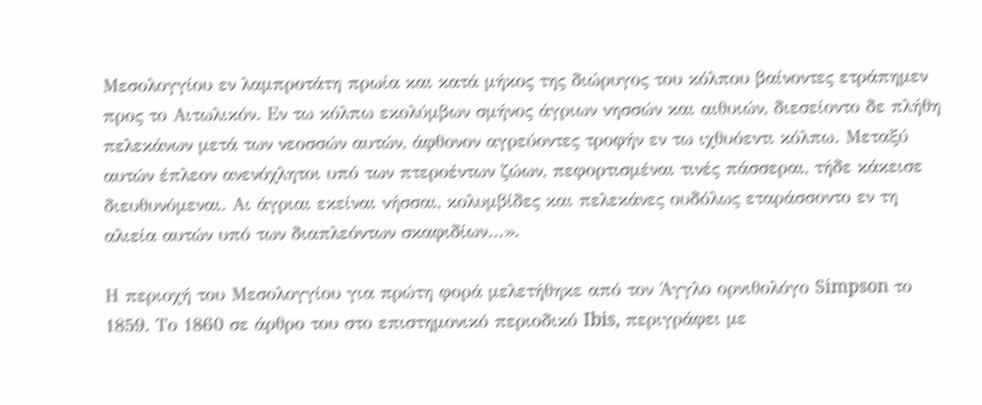Μεσολογγίου εν λαμπροτάτη πρωία και κατά μήκος της διώρυγος του κόλπου βαίνοντες ετράπημεν προς το Αιτωλικόν. Εν τω κόλπω εκολύμβων σμήνος άγριων νησσών και αιθυιών, διεσείοντο δε πλήθη πελεκάνων μετά των νεοσσών αυτών, άφθονον αγρεύοντες τροφήν εν τω ιχθυόεντι κόλπω. Μεταξύ αυτών έπλεον ανενόχλητοι υπό των πτεροέντων ζώων, πεφορτισμέναι τινές πάσσεραι, τήδε κάκεισε διευθυνόμεναι. Αι άγριαι εκείναι νήσσαι, κολυμβίδες και πελεκάνες ουδόλως εταράσσοντο εν τη αλιεία αυτών υπό των διαπλεόντων σκαφιδίων…».

Η περιοχή του Μεσολογγίου για πρώτη φορά μελετήθηκε από τον Άγγλο ορνιθολόγο Simpson το 1859. Το 1860 σε άρθρο του στο επιστημονικό περιοδικό Ibis, περιγράφει με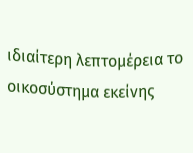ιδιαίτερη λεπτομέρεια το οικοσύστημα εκείνης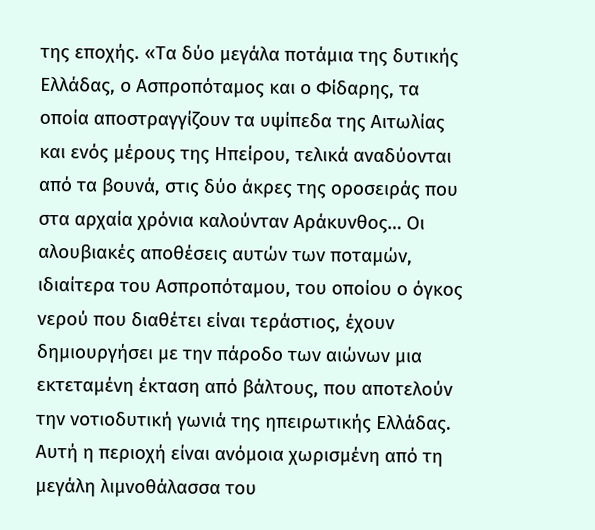της εποχής. «Τα δύο μεγάλα ποτάμια της δυτικής Ελλάδας, ο Ασπροπόταμος και ο Φίδαρης, τα οποία αποστραγγίζουν τα υψίπεδα της Αιτωλίας και ενός μέρους της Ηπείρου, τελικά αναδύονται από τα βουνά, στις δύο άκρες της οροσειράς που στα αρχαία χρόνια καλούνταν Αράκυνθος… Οι αλουβιακές αποθέσεις αυτών των ποταμών, ιδιαίτερα του Ασπροπόταμου, του οποίου ο όγκος νερού που διαθέτει είναι τεράστιος, έχουν δημιουργήσει με την πάροδο των αιώνων μια εκτεταμένη έκταση από βάλτους, που αποτελούν την νοτιοδυτική γωνιά της ηπειρωτικής Ελλάδας. Αυτή η περιοχή είναι ανόμοια χωρισμένη από τη μεγάλη λιμνοθάλασσα του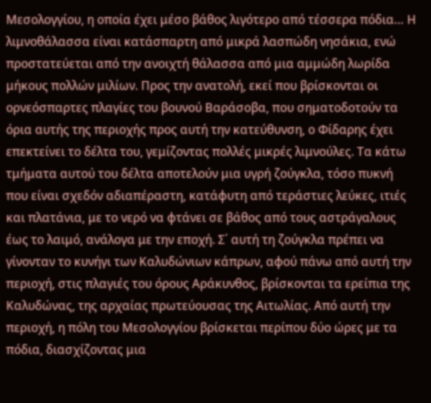Μεσολογγίου, η οποία έχει μέσο βάθος λιγότερο από τέσσερα πόδια… Η λιμνοθάλασσα είναι κατάσπαρτη από μικρά λασπώδη νησάκια, ενώ προστατεύεται από την ανοιχτή θάλασσα από μια αμμώδη λωρίδα μήκους πολλών μιλίων. Προς την ανατολή, εκεί που βρίσκονται οι ορνεόσπαρτες πλαγίες του βουνού Βαράσοβα, που σηματοδοτούν τα όρια αυτής της περιοχής προς αυτή την κατεύθυνση, ο Φίδαρης έχει επεκτείνει το δέλτα του, γεμίζοντας πολλές μικρές λιμνούλες. Τα κάτω τμήματα αυτού του δέλτα αποτελούν μια υγρή ζούγκλα, τόσο πυκνή που είναι σχεδόν αδιαπέραστη, κατάφυτη από τεράστιες λεύκες, ιτιές και πλατάνια, με το νερό να φτάνει σε βάθος από τους αστράγαλους έως το λαιμό, ανάλογα με την εποχή. Σ΄ αυτή τη ζούγκλα πρέπει να γίνονταν το κυνήγι των Καλυδώνιων κάπρων, αφού πάνω από αυτή την περιοχή, στις πλαγιές του όρους Αράκυνθος, βρίσκονται τα ερείπια της Καλυδώνας, της αρχαίας πρωτεύουσας της Αιτωλίας. Από αυτή την περιοχή, η πόλη του Μεσολογγίου βρίσκεται περίπου δύο ώρες με τα πόδια, διασχίζοντας μια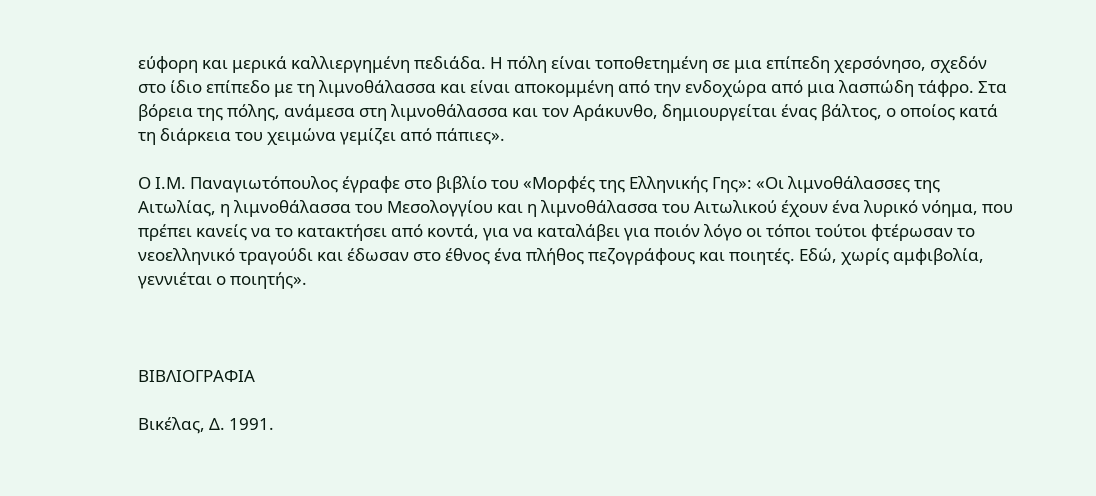εύφορη και μερικά καλλιεργημένη πεδιάδα. Η πόλη είναι τοποθετημένη σε μια επίπεδη χερσόνησο, σχεδόν στο ίδιο επίπεδο με τη λιμνοθάλασσα και είναι αποκομμένη από την ενδοχώρα από μια λασπώδη τάφρο. Στα βόρεια της πόλης, ανάμεσα στη λιμνοθάλασσα και τον Αράκυνθο, δημιουργείται ένας βάλτος, ο οποίος κατά τη διάρκεια του χειμώνα γεμίζει από πάπιες».

Ο Ι.Μ. Παναγιωτόπουλος έγραφε στο βιβλίο του «Μορφές της Ελληνικής Γης»: «Οι λιμνοθάλασσες της Αιτωλίας, η λιμνοθάλασσα του Μεσολογγίου και η λιμνοθάλασσα του Αιτωλικού έχουν ένα λυρικό νόημα, που πρέπει κανείς να το κατακτήσει από κοντά, για να καταλάβει για ποιόν λόγο οι τόποι τούτοι φτέρωσαν το νεοελληνικό τραγούδι και έδωσαν στο έθνος ένα πλήθος πεζογράφους και ποιητές. Εδώ, χωρίς αμφιβολία, γεννιέται ο ποιητής».



ΒΙΒΛΙΟΓΡΑΦΙΑ

Βικέλας, Δ. 1991.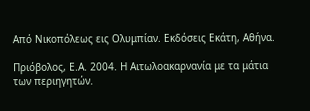Από Νικοπόλεως εις Ολυμπίαν. Εκδόσεις Εκάτη, Αθήνα.

Πριόβολος, Ε.Α. 2004. Η Αιτωλοακαρνανία με τα μάτια των περιηγητών.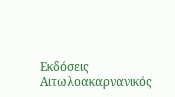Εκδόσεις Αιτωλοακαρνανικός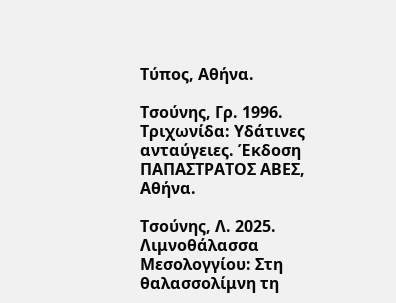Τύπος, Αθήνα.

Τσούνης, Γρ. 1996. Τριχωνίδα: Υδάτινες ανταύγειες. Έκδοση ΠΑΠΑΣΤΡΑΤΟΣ ΑΒΕΣ, Αθήνα.

Τσούνης, Λ. 2025. Λιμνοθάλασσα Μεσολογγίου: Στη θαλασσολίμνη τη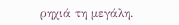ρηχιά τη μεγάλη.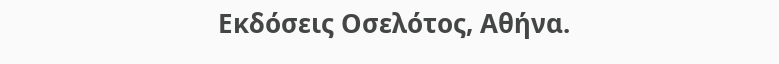Εκδόσεις Οσελότος, Αθήνα.